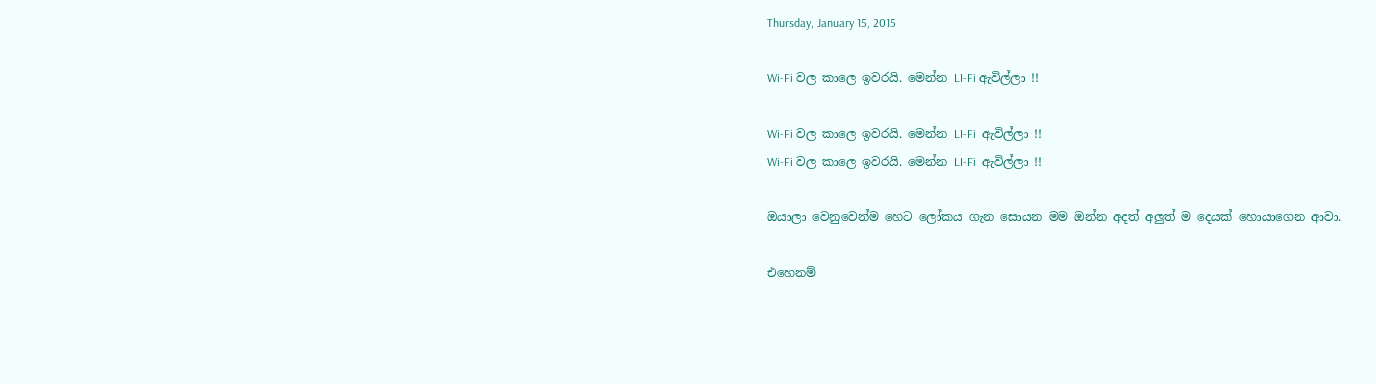Thursday, January 15, 2015

Wi-Fi වල කාලෙ ඉවරයි. මෙන්න LI-Fi ඇවිල්ලා !!

Wi-Fi වල කාලෙ ඉවරයි. මෙන්න LI-Fi  ඇවිල්ලා !!
Wi-Fi වල කාලෙ ඉවරයි. මෙන්න LI-Fi  ඇවිල්ලා !!

ඔයාලා වෙනුවෙන්ම හෙට ලෝකය ගැන සොයන මම ඔන්න අදත් අලුත් ම දෙයක් හොයාගෙන ආවා.

එහෙනම්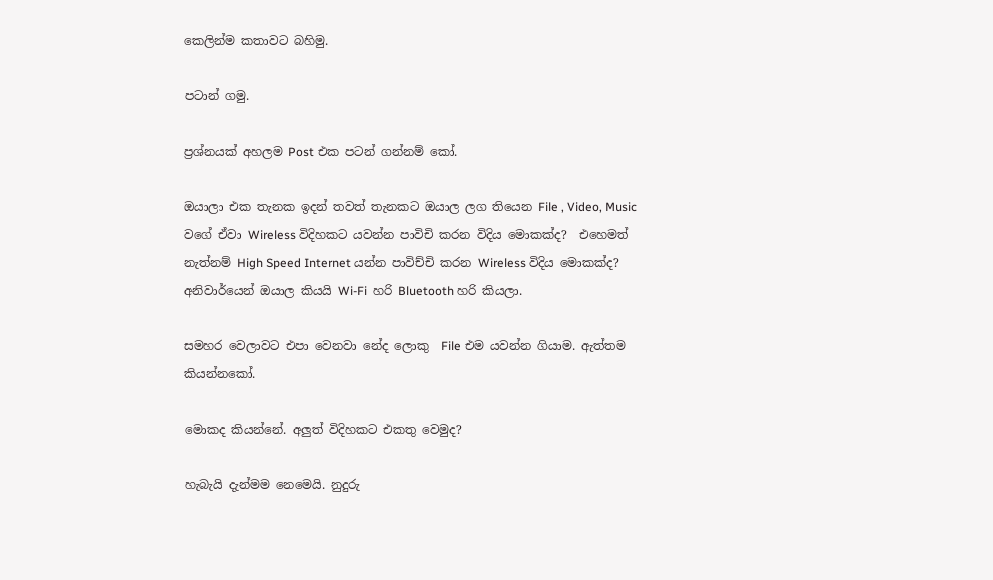කෙලින්ම කතාවට බහිමු.

පටාන් ගමු.

ප්‍රශ්නයක් අහලම Post එක පටන් ගන්නම් කෝ.

ඔයාලා එක තැනක ඉදන් තවත් තැනකට ඔයාල ලග තියෙන File , Video, Music වගේ ඒවා Wireless විදිහකට යවන්න පාවිචි කරන විදිය මොකක්ද?  එහෙමත් නැත්නම් High Speed Internet යන්න පාවිච්චි කරන Wireless විදිය මොකක්ද?  අනිවාර්යෙන් ඔයාල කියයි Wi-Fi  හරි Bluetooth හරි කියලා.

සමහර වෙලාවට එපා වෙනවා නේද ලොකු  File එම යවන්න ගියාම. ඇත්තම කියන්නකෝ.

මොකද කියන්නේ. අලුත් විදිහකට එකතු වෙමුද?

හැබැයි දැන්මම නෙමෙයි. නුදුරු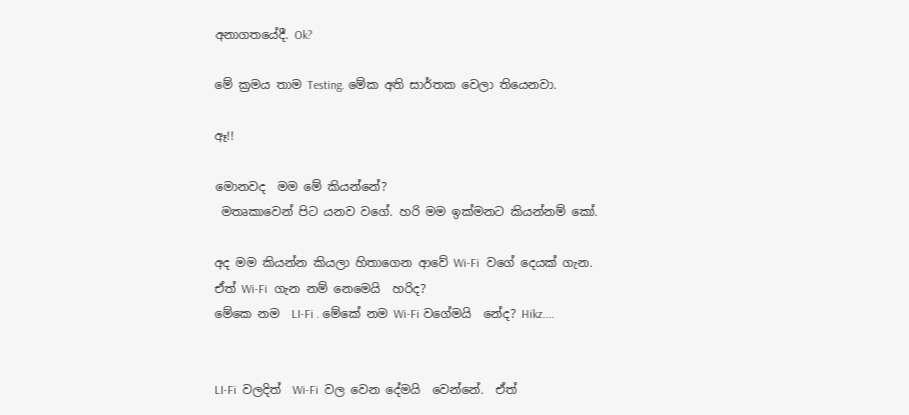අනාගතයේදී. Ok?

මේ ක්‍රමය තාම Testing. මේක අති සාර්තක වෙලා තියෙනවා.

ඈ!!

මොනවද  මම මේ කියන්නේ?
 මතෘකාවෙන් පිට යනව වගේ. හරි මම ඉක්මනට කියන්නම් කෝ.

අද මම කියන්න කියලා හිතාගෙන ආවේ Wi-Fi  වගේ දෙයක් ගැන. ඒත් Wi-Fi  ගැන නම් නෙමෙයි  හරිද?
මේකෙ නම  LI-Fi . මේකේ නම Wi-Fi වගේමයි  නේද? Hikz....


LI-Fi  වලදිත්  Wi-Fi  වල වෙන දේමයි  වෙන්නේ.  ඒත්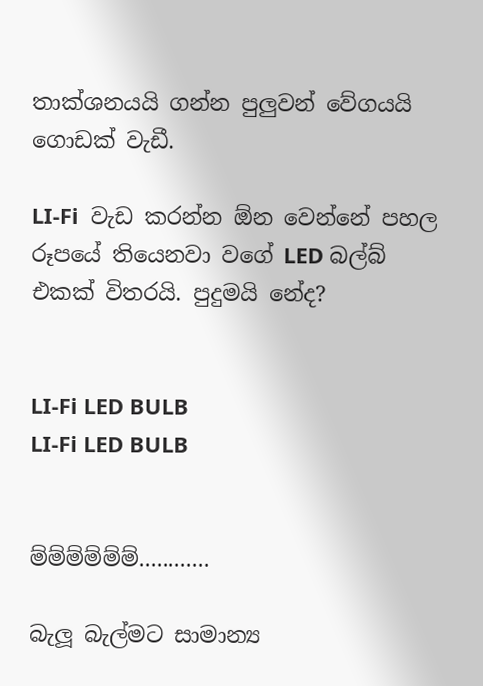තාක්ශනයයි ගන්න පුලුවන් වේගයයි ගොඩක් වැඩී.

LI-Fi  වැඩ කරන්න ඕන වෙන්නේ පහල රූපයේ තියෙනවා වගේ LED බල්බ් එකක් විතරයි. පුදුමයි නේද?


LI-Fi LED BULB
LI-Fi LED BULB


ම්ම්ම්ම්ම්ම්............

බැලූ බැල්මට සාමාන්‍ය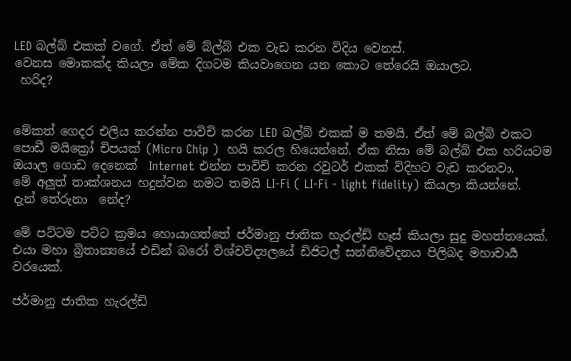LED බල්බ් එකක් වගේ. ඒත් මේ බ්ල්බ් එක වැඩ කරන විදිය වෙනස්.
වෙනස මොකක්ද කියලා මේක දිගටම කියවාගෙන යන කොට තේරෙයි ඔයාලට.
 හරිද?


මේකත් ගෙදර එලිය කරන්න පාවිචි කරන LED බල්බ් එකක් ම තමයි. ඒත් මේ බල්බ් එකට පොඩී මයික්‍රෝ චිපයක් (Micro Chip )  හයි කරල හියෙන්නේ. ඒක නිසා මේ බල්බ් එක හරියටම ඔයාල ගොඩ දෙනෙක්  Internet එන්න පාවිචි කරන රවුටර් එකක් විදිහට වැඩ කරනවා.
මේ අලුත් තාක්ශනය හදුන්වන නමට තමයි LI-Fi ( LI-Fi - light fidelity) කියලා කියන්නේ.
දැන් තේරුනා  නේද?

මේ පට්ටම පට්ට ක්‍රමය හොයාගත්තේ ජර්මානු ජාතික හැරල්ඩ් හෑස් කියලා සුදු මහත්තයෙක්. එයා මහා බ්‍රිතාන්‍යයේ එඩින් බරෝ විශ්වවිද්‍යලයේ ඩිජිටල් සන්නිවේදනය පිලිබද මහාචාර්‍ය වරයෙක්.

ජර්මානු ජාතික හැරල්ඩ්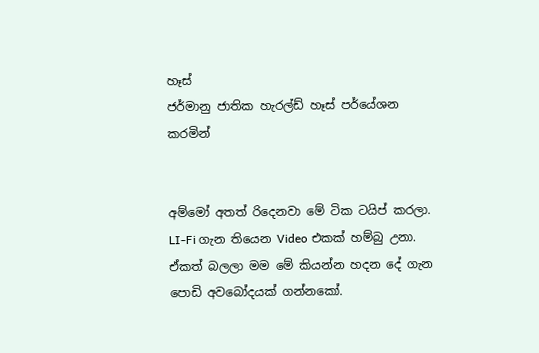හෑස්
ජර්මානු ජාතික හැරල්ඩ් හෑස් පර්යේශන කරමින්


අම්මෝ අතත් රිදෙනවා මේ ටික ටයිප් කරලා. LI-Fi ගැන තියෙන Video එකක් හම්බු උනා. ඒකත් බලලා මම මේ කියන්න හදන දේ ගැන පොඩි අවබෝදයක් ගන්නකෝ.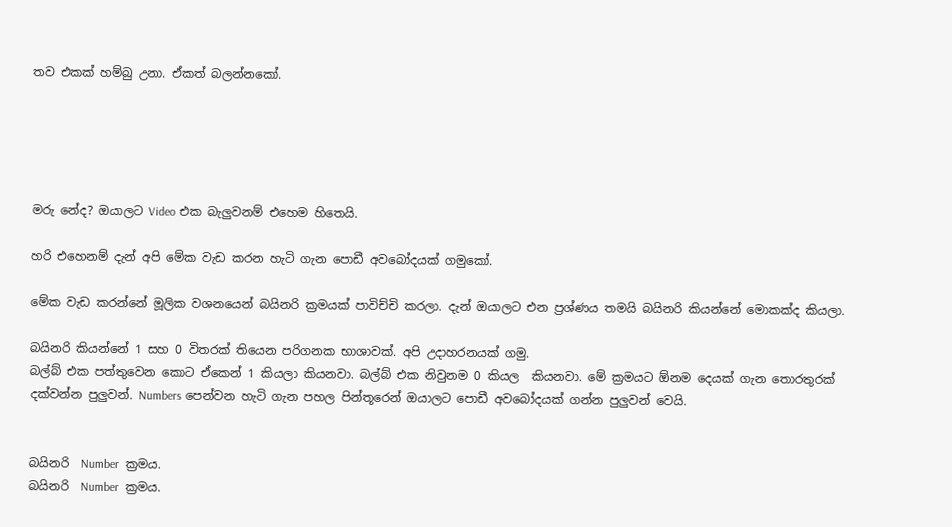තව එකක් හම්බු උනා. ඒකත් බලන්නකෝ.





මරු නේද? ඔයාලට Video එක බැලුවනම් එහෙම හිතෙයි.

හරි එහෙනම් දැන් අපි මේක වැඩ කරන හැටි ගැන පොඩී අවබෝදයක් ගමුකෝ.

මේක වැඩ කරන්නේ මූලික වශනයෙන් බයිනරි ක්‍රමයක් පාවිච්චි කරලා. දැන් ඔයාලට එන ප්‍රශ්ණය තමයි බයිනරි කියන්නේ මොකක්ද කියලා.

බයිනරි කියන්නේ 1 සහ 0 විතරක් තියෙන පරිගනක භාශාවක්. අපි උදාහරනයක් ගමු.
බල්බ් එක පත්තුවෙන කොට ඒකෙන් 1 කියලා කියනවා. බල්බ් එක නිවුනම 0 කියල  කියනවා. මේ ක්‍රමයට ඕනම දෙයක් ගැන තොරතුරක් දක්වන්න පුලුවන්. Numbers පෙන්වන හැටි ගැන පහල පින්තූරෙන් ඔයාලට පොඩී අවබෝදයක් ගන්න පුලුවන් වෙයි.


බයිනරි  Number  ක්‍රමය.
බයිනරි  Number  ක්‍රමය.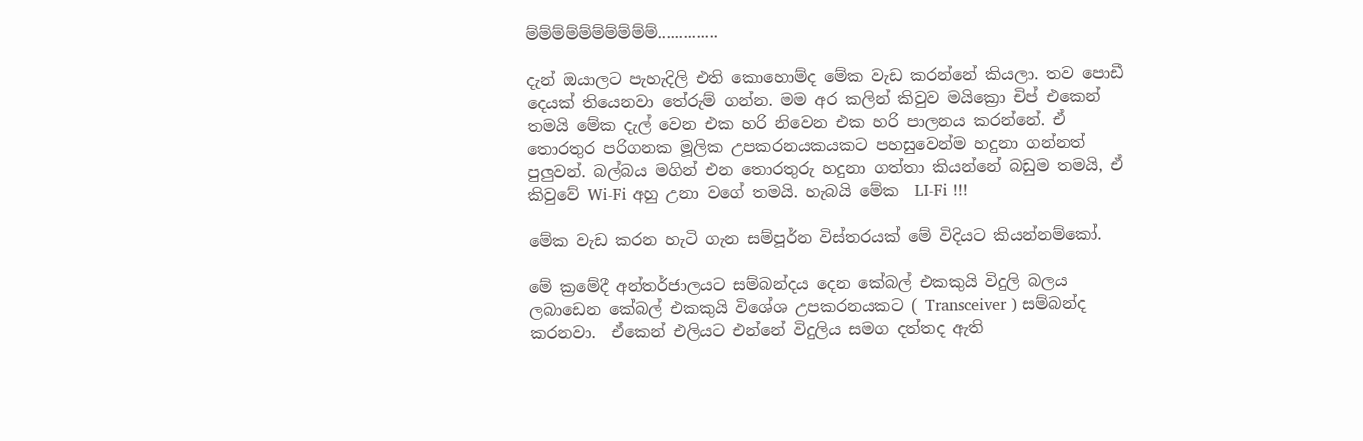ම්ම්ම්ම්ම්ම්ම්ම්ම්ම්..............

දැන් ඔයාලට පැහැදිලි එති කොහොම්ද මේක වැඩ කරන්නේ කියලා. තව පොඩී දෙයක් තියෙනවා තේරුම් ගන්න. මම අර කලින් කිවුව මයික්‍රො චිප් එකෙන් තමයි මේක දැල් වෙන එක හරි නිවෙන එක හරි පාලනය කරන්නේ. ඒ තොරතුර පරිගනක මූලික උපකරනයකයකට පහසුවෙන්ම හදුනා ගන්නත් පුලුවන්. බල්බය මගින් එන තොරතුරු හදුනා ගත්තා කියන්නේ බඩුම තමයි, ඒ කිවුවේ Wi-Fi අහු උනා වගේ තමයි. හැබයි මේක  LI-Fi !!!

මේක වැඩ කරන හැටි ගැන සම්පූර්න විස්තරයක් මේ විදියට කියන්නම්කෝ.

මේ ක්‍රමේදී අන්තර්ජාලයට සම්බන්දය දෙන කේබල් එකකුයි විදුලි බලය ලබාඩෙන කේබල් එකකුයි විශේශ උපකරනයකට ( Transceiver ) සම්බන්ද කරනවා.  ඒකෙන් එලියට එන්නේ විදුලිය සමග දත්තද ඇති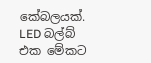කේබලයක්.  LED බල්බ් එක මේකට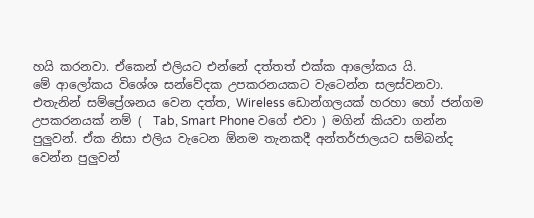හයි කරනවා. ඒකෙන් එලියට එන්නේ දත්තත් එක්ක ආලෝකය යි.
මේ ආලෝකය විශේශ සන්වේදක උපකරනයකට වැටෙන්න සලස්වනවා.
එතැනින් සම්ප්‍රේශනය වෙන දත්ත, Wireless ඩොන්ගලයක් හරහා හෝ ජන්ගම උපකරනයක් නම් (  Tab, Smart Phone වගේ එවා ) මගින් කියවා ගන්න පුලුවන්. ඒක නිසා එලිය වැටෙන ඕනම තැනකදී අන්තර්ජාලයට සම්බන්ද වෙන්න පුලුවන්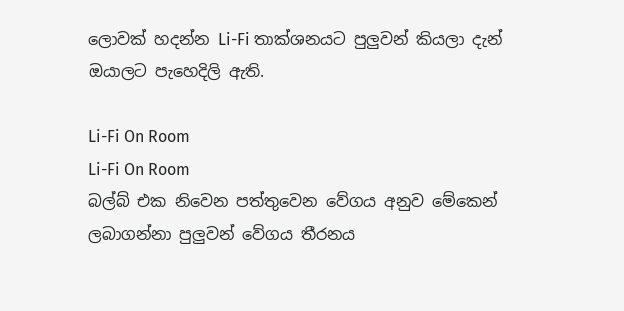ලොවක් හදන්න Li-Fi තාක්ශනයට පුලුවන් කියලා දැන් ඔයාලට පැහෙදිලි ඇති.

Li-Fi On Room
Li-Fi On Room
බල්බ් එක නිවෙන පත්තුවෙන වේගය අනුව මේකෙන් ලබාගන්නා පුලුවන් වේගය තීරනය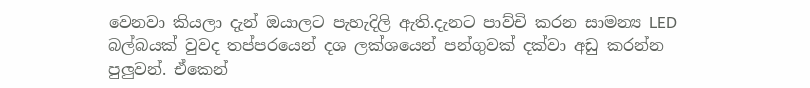වෙනවා කියලා දැන් ඔයාලට පැහැදිලි ඇති.දැනට පාව්චි කරන සාමන්‍ය LED බල්බයක් වුවද තප්පරයෙන් දශ ලක්ශයෙන් පන්ගුවක් දක්වා අඩු කරන්න පුලුවන්. ඒකෙන්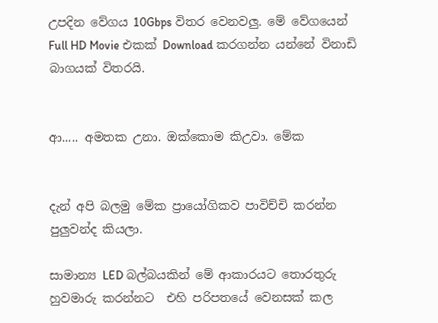උපදින වේගය 10Gbps විතර වෙනවලු. මේ වේගයෙන් Full HD Movie එකක් Download කරගන්න යන්නේ විනාඩි බාගයක් විතරයි.


ආ..... අමතක උනා. ඔක්කොම කිඋවා. මේක


දැන් අපි බලමු මේක ප්‍රායෝගිකව පාවිච්චි කරන්න පුලුවන්ද කියලා.

සාමාන්‍ය LED බල්බයකින් මේ ආකාරයට තොරතුරු හුවමාරු කරන්නට  එහි පරිපතයේ වෙනසක් කල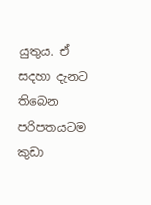යුතුය. ඒ සදහා දැනට තිබෙන පරිපතයටම කුඩා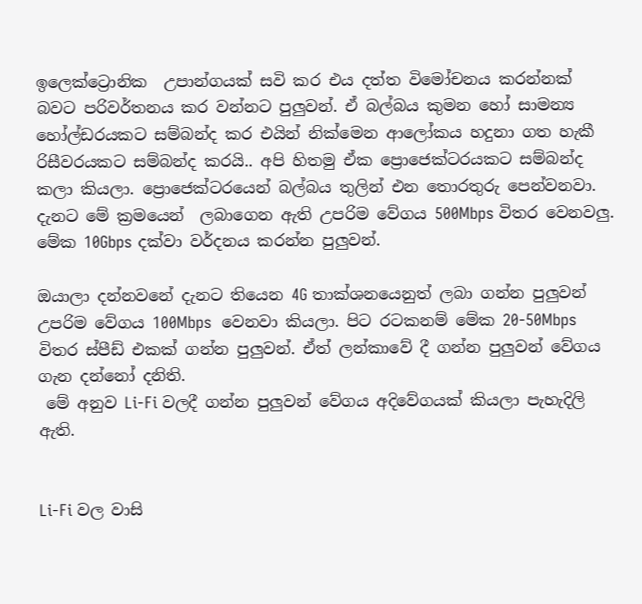ඉලෙක්ට්‍රොනික  උපාන්ගයක් සවි කර එය දත්ත විමෝචනය කරන්නක් බවට පරිවර්තනය කර වන්නට පුලුවන්. ඒ බල්බය කුමන හෝ සාමන්‍ය හෝල්ඩරයකට සම්බන්ද කර එයින් නික්මෙන ආලෝකය හදුනා ගත හැකී රිසීවරයකට සම්බන්ද කරයි.. අපි හිතමු ඒක ප්‍රොජෙක්ටරයකට සම්බන්ද කලා කියලා. ප්‍රොජෙක්ටරයෙන් බල්බය තුලින් එන තොරතුරු පෙන්වනවා. දැනට මේ ක්‍රමයෙන්  ලබාගෙන ඇති උපරිම වේගය 500Mbps විතර වෙනවලු. මේක 10Gbps දක්වා වර්දනය කරන්න පුලුවන්.

ඔයාලා දන්නවනේ දැනට තියෙන 4G තාක්ශනයෙනුත් ලබා ගන්න පුලුවන් උපරිම වේගය 100Mbps  වෙනවා කියලා. පිට රටකනම් මේක 20-50Mbps  විතර ස්පීඩ් එකක් ගන්න පුලුවන්. ඒත් ලන්කාවේ දී ගන්න පුලුවන් වේගය ගැන දන්නෝ දනිති.
 මේ අනුව Li-Fi වලදී ගන්න පුලුවන් වේගය අදිවේගයක් කියලා පැහැදිලි ඇති.


Li-Fi වල වාසි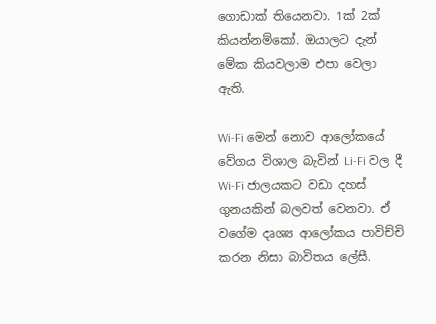ගොඩාක් තියෙනවා. 1ක් 2ක් කියන්නම්කෝ. ඔයාලට දැන් මේක කියවලාම එපා වෙලා ඇති.

Wi-Fi මෙන් නොව ආලෝකයේ වේගය විශාල බැවින් Li-Fi වල දී Wi-Fi ජාලයකට වඩා දහස් ගුනයකින් බලවත් වෙනවා. ඒ වගේම දෘශ්‍ය ආලෝකය පාවිච්චි කරන නිසා බාවිතය ලේසී.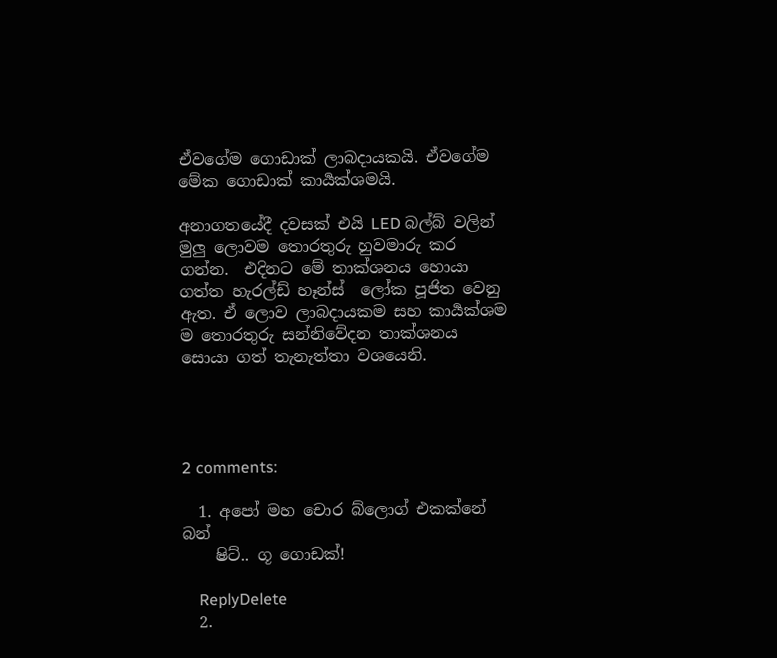ඒවගේම ගොඩාක් ලාබදායකයි. ඒවගේම මේක ගොඩාක් කාර්‍යක්ශමයි.

අනාගතයේදී දවසක් එයි LED බල්බ් වලින් මුලු ලොවම තොරතුරු හුවමාරු කර ගන්න.  එදිනට මේ තාක්ශනය හොයා ගත්ත හැරල්ඩ් හෑන්ස්  ලෝක පූජිත වෙනු ඇත. ඒ ලොව ලාබදායකම සහ කාර්‍යක්ශම ම තොරතුරු සන්නිවේදන තාක්ශනය සොයා ගත් තැනැත්තා වශයෙනි.




2 comments:

  1. අපෝ මහ චොර බ්ලොග් එකක්නේ බන්
    ෂිට්.. ගූ ගොඩක්!

    ReplyDelete
  2.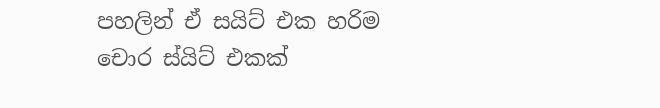පහලින් ඒ සයිට් එක හරිම චොර ස්යිට් එකක්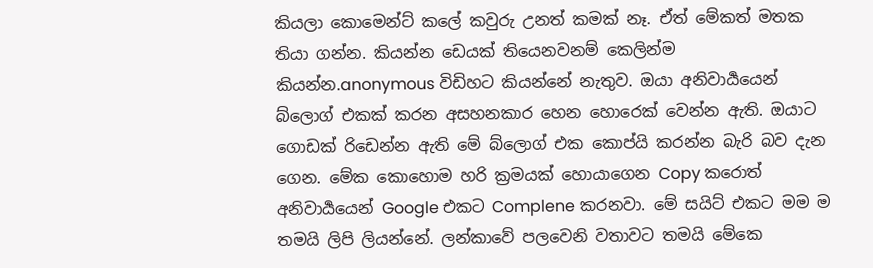කියලා කොමෙන්ට් කලේ කවුරු උනත් කමක් නෑ. ඒත් මේකත් මතක තියා ගන්න. කියන්න ඩෙයක් තියෙනවනම් කෙලින්ම කියන්න.anonymous විඩිහට කියන්නේ නැතුව. ඔයා අනිවාර්‍යයෙන් බ්ලොග් එකක් කරන අසහනකාර හෙන හොරෙක් වෙන්න ඇති. ඔයාට ගොඩක් රිඩෙන්න ඇති මේ බ්ලොග් එක කොප්යි කරන්න බැරි බව දැන ගෙන. මේක කොහොම හරි ක්‍රමයක් හොයාගෙන Copy කරොත් අනිවාර්‍යයෙන් Google එකට Complene කරනවා. මේ සයිට් එකට මම ම තමයි ලිපි ලියන්නේ. ලන්කාවේ පලවෙනි වතාවට තමයි මේකෙ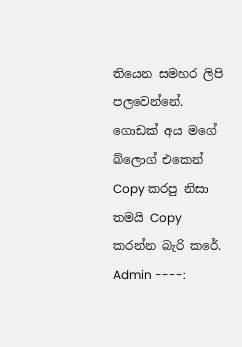තියෙන සමහර ලිපි පලවෙන්නේ. ගොඩක් අය මගේ බ්ලොග් එකෙන් Copy කරපු නිසා තමයි Copy කරන්න බැරි කරේ. Admin ----: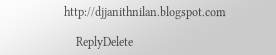http://djjanithnilan.blogspot.com

    ReplyDelete